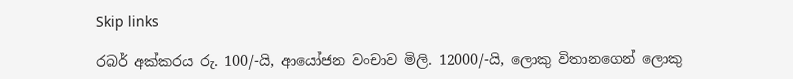Skip links

රබර් අක්කරය රු. 100/-යි, ආයෝජන වංචාව මිලි. 12000/-යි, ලොකු විතානගෙන් ලොකු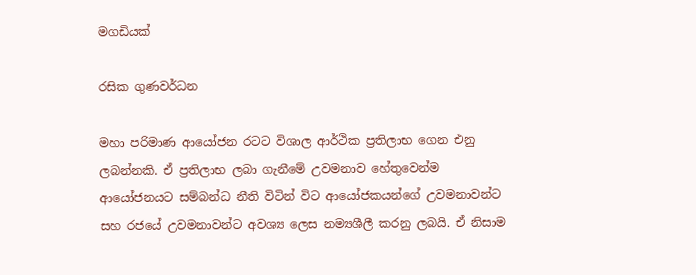මගඩියක්

රසික ගුණවර්ධන

මහා පරිමාණ ආයෝජන රටට විශාල ආර්ථික ප්‍රතිලාභ ගෙන එනු ලබන්නකි. ඒ ප්‍රතිලාභ ලබා ගැනීමේ උවමනාව හේතුවෙන්ම ආයෝජනයට සම්බන්ධ නීති විටින් විට ආයෝජකයන්ගේ උවමනාවන්ට සහ රජයේ උවමනාවන්ට අවශ්‍ය ලෙස නම්‍යශීලී කරනු ලබයි. ඒ නිසාම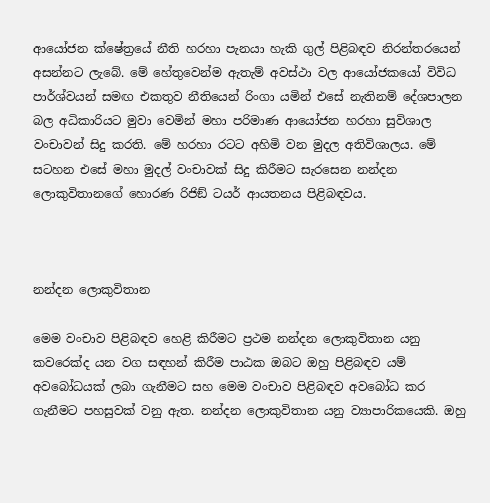ආයෝජන ක්ෂේත්‍රයේ නීති හරහා පැනයා හැකි ගුල් පිළිබඳව නිරන්තරයෙන් අසන්නට ලැබේ. මේ හේතුවෙන්ම ඇතැම් අවස්ථා වල ආයෝජකයෝ විවිධ පාර්ශ්වයන් සමඟ එකතුව නීතියෙන් රිංගා යමින් එසේ නැතිනම් දේශපාලන බල අධිකාරියට මුවා වෙමින් මහා පරිමාණ ආයෝජන හරහා සුවිශාල වංචාවන් සිදු කරති. මේ හරහා රටට අහිමි වන මුදල අතිවිශාලය. මේ සටහන එසේ මහා මුදල් වංචාවක් සිදු කිරීමට සැරසෙන නන්දන ලොකුවිතානගේ හොරණ රිජිඞ් ටයර් ආයතනය පිළිබඳවය.



නන්දන ලොකුවිතාන

මෙම වංචාව පිළිබඳව හෙළි කිරීමට ප්‍රථම නන්දන ලොකුවිතාන යනු කවරෙක්ද යන වග සඳහන් කිරීම පාඨක ඔබට ඔහු පිළිබඳව යම් අවබෝධයක් ලබා ගැනීමට සහ මෙම වංචාව පිළිබඳව අවබෝධ කර ගැනීමට පහසුවක් වනු ඇත. නන්දන ලොකුවිතාන යනු ව්‍යාපාරිකයෙකි. ඔහු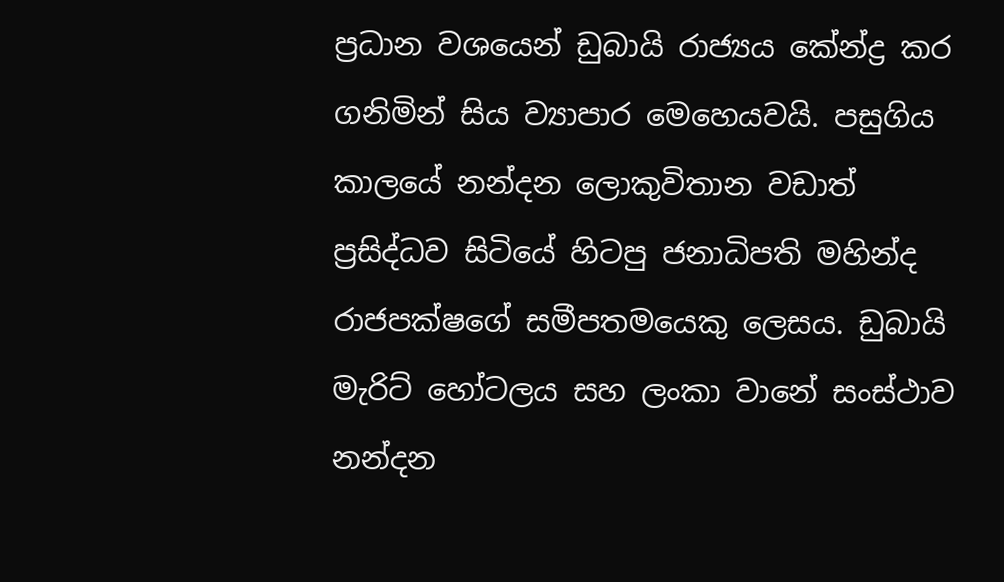ප්‍රධාන වශයෙන් ඩුබායි රාජ්‍යය කේන්ද්‍ර කර ගනිමින් සිය ව්‍යාපාර මෙහෙයවයි. පසුගිය කාලයේ නන්දන ලොකුවිතාන වඩාත් ප්‍රසිද්ධව සිටියේ හිටපු ජනාධිපති මහින්ද රාජපක්ෂගේ සමීපතමයෙකු ලෙසය. ඩුබායි මැරිට් හෝටලය සහ ලංකා වානේ සංස්ථාව නන්දන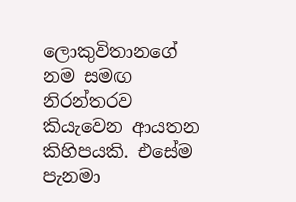ලොකුවිතානගේ නම සමඟ නිරන්තරව කියැවෙන ආයතන කිහිපයකි. එසේම පැනමා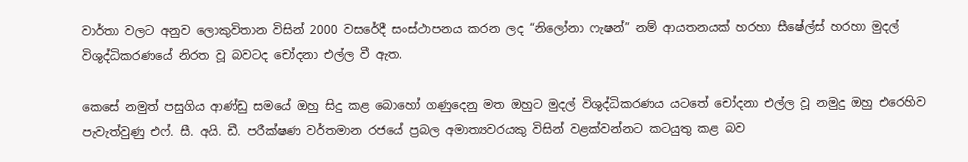වාර්තා වලට අනුව ලොකුවිතාන විසින් 2000 වසරේදී සංස්ථාපනය කරන ලද “නිලෝනා ෆැෂන්” නම් ආයතනයක් හරහා සීෂේල්ස් හරහා මුදල් විශුද්ධිකරණයේ නිරත වූ බවටද චෝදනා එල්ල වී ඇත.

කෙසේ නමුත් පසුගිය ආණ්ඩු සමයේ ඔහු සිදු කළ බොහෝ ගණුදෙනු මත ඔහුට මුදල් විශුද්ධිකරණය යටතේ චෝදනා එල්ල වූ නමුදු ඔහු එරෙහිව පැවැත්වුණු එෆ්. සී. අයි. ඩී. පරීක්ෂණ වර්තමාන රජයේ ප්‍රබල අමාත්‍යවරයකු විසින් වළක්වන්නට කටයුතු කළ බව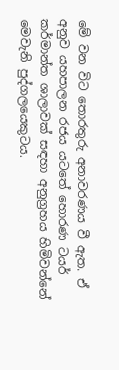මේ වන විට තොරතුරු අනාවරණය වී ඇත. ඒ අනුව යහපාලන රජය යටතේ හොරණ ටයර් කර්මාන්ත ශාලාවක් සඳහා අනුග්‍රහය හිමිවන්නේ මෙවැනි පුද්ගලයෙකුටය.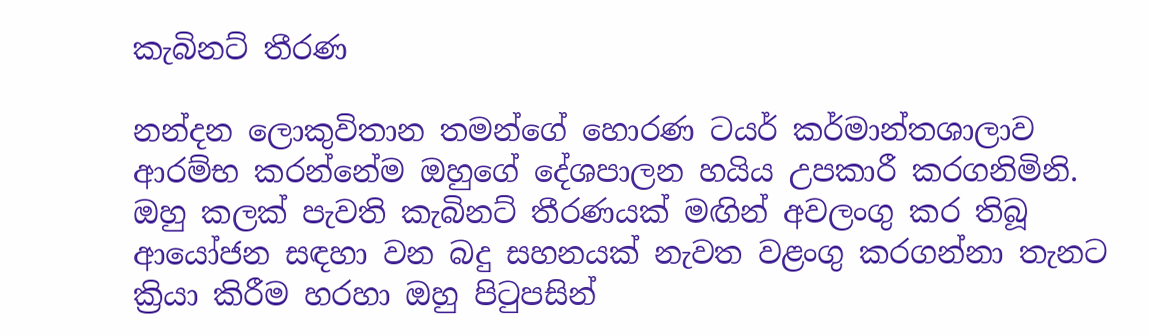කැබිනට් තීරණ

නන්දන ලොකුවිතාන තමන්ගේ හොරණ ටයර් කර්මාන්තශාලාව ආරම්භ කරන්නේම ඔහුගේ දේශපාලන හයිය උපකාරී කරගනිමිනි. ඔහු කලක් පැවති කැබිනට් තීරණයක් මඟින් අවලංගු කර තිබූ ආයෝජන සඳහා වන බදු සහනයක් නැවත වළංගු කරගන්නා තැනට ක්‍රියා කිරීම හරහා ඔහු පිටුපසින්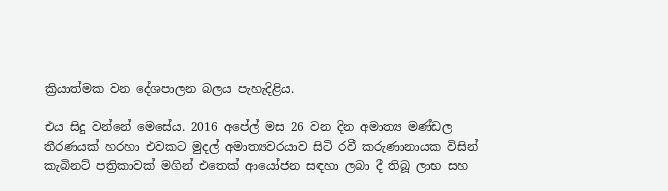ක්‍රියාත්මක වන දේශපාලන බලය පැහැදිළිය.

එය සිදු වන්නේ මෙසේය. 2016 අපේල් මස 26 වන දින අමාත්‍ය මණ්ඩල තීරණයක් හරහා එවකට මුදල් අමාත්‍යවරයාව සිටි රවී කරුණානායක විසින් කැබිනට් පත්‍රිකාවක් මගින් එතෙක් ආයෝජන සඳහා ලබා දී තිබූ ලාභ සහ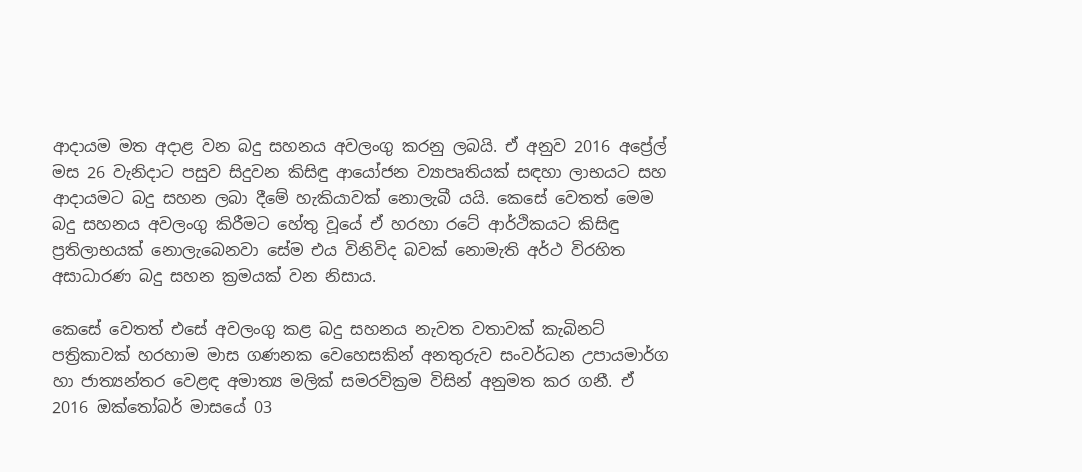ආදායම මත අදාළ වන බදු සහනය අවලංගු කරනු ලබයි. ඒ අනුව 2016 අප්‍රේල් මස 26 වැනිදාට පසුව සිදුවන කිසිඳු ආයෝජන ව්‍යාපෘතියක් සඳහා ලාභයට සහ ආදායමට බදු සහන ලබා දීමේ හැකියාවක් නොලැබී යයි. කෙසේ වෙතත් මෙම බදු සහනය අවලංගු කිරීමට හේතු වූයේ ඒ හරහා රටේ ආර්ථිකයට කිසිඳු ප්‍රතිලාභයක් නොලැබෙනවා සේම එය විනිවිද බවක් නොමැති අර්ථ විරහිත අසාධාරණ බදු සහන ක්‍රමයක් වන නිසාය.

කෙසේ වෙතත් එසේ අවලංගු කළ බදු සහනය නැවත වතාවක් කැබිනට් පත්‍රිකාවක් හරහාම මාස ගණනක වෙහෙසකින් අනතුරුව සංවර්ධන උපායමාර්ග හා ජාත්‍යන්තර වෙළඳ අමාත්‍ය මලික් සමරවික්‍රම විසින් අනුමත කර ගනී. ඒ 2016 ඔක්තෝබර් මාසයේ 03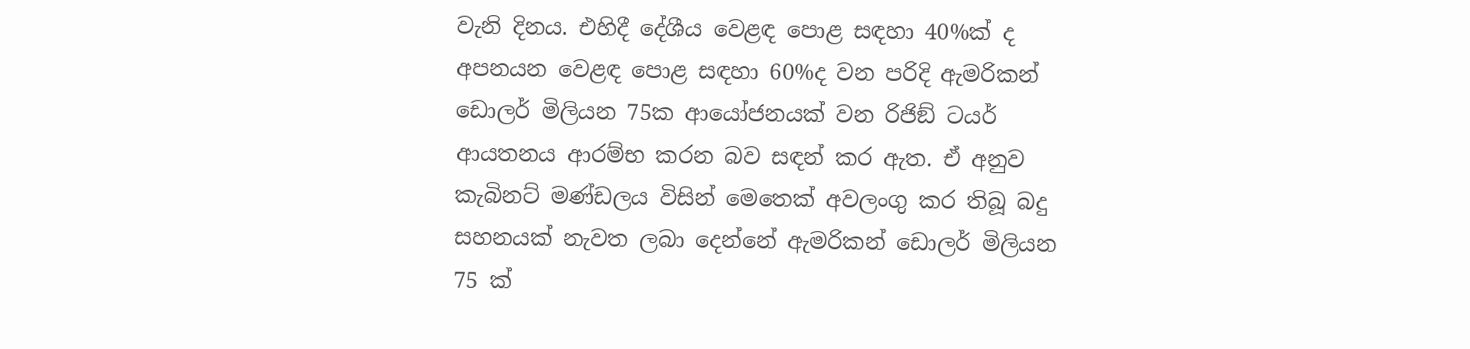වැනි දිනය. එහිදී දේශීය වෙළඳ පොළ සඳහා 40%ක් ද අපනයන වෙළඳ පොළ සඳහා 60%ද වන පරිදි ඇමරිකන් ඩොලර් මිලියන 75ක ආයෝජනයක් වන රිජිඞ් ටයර් ආයතනය ආරම්භ කරන බව සඳන් කර ඇත. ඒ අනුව කැබිනට් මණ්ඩලය විසින් මෙතෙක් අවලංගු කර තිබූ බදු සහනයක් නැවත ලබා දෙන්නේ ඇමරිකන් ඩොලර් මිලියන 75 ක්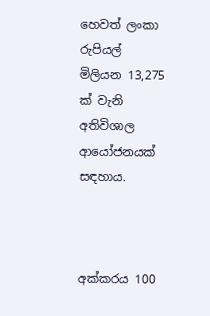හෙවත් ලංකා රුපියල් මිලියන 13,275 ක් වැනි අතිවිශාල ආයෝජනයක් සඳහාය.



අක්කරය 100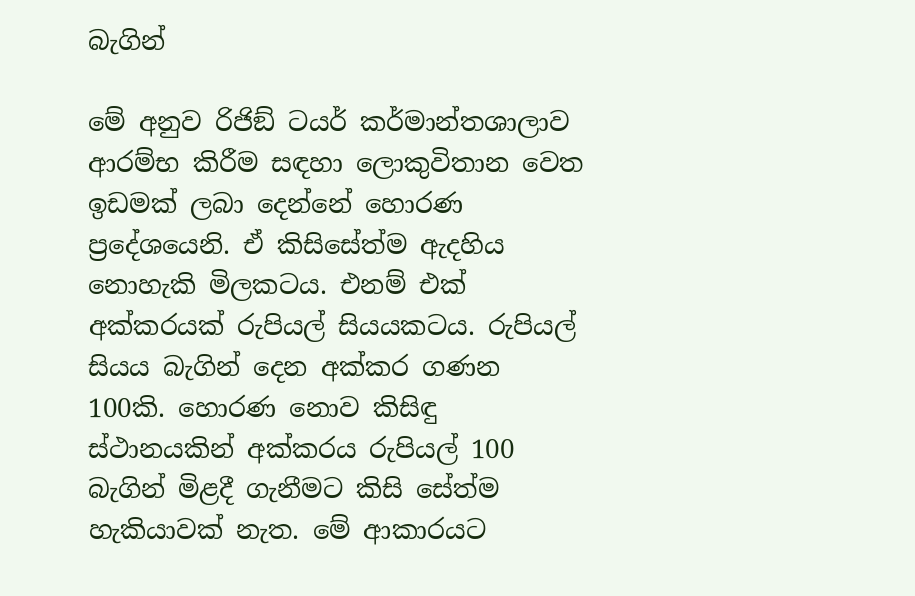බැගින්

මේ අනුව රිජිඞ් ටයර් කර්මාන්තශාලාව ආරම්භ කිරීම සඳහා ලොකුවිතාන වෙත ඉඩමක් ලබා දෙන්නේ හොරණ ප්‍රදේශයෙනි. ඒ කිසිසේත්ම ඇදහිය නොහැකි මිලකටය. එනම් එක් අක්කරයක් රුපියල් සියයකටය. රුපියල් සියය බැගින් දෙන අක්කර ගණන 100කි. හොරණ නොව කිසිඳු ස්ථානයකින් අක්කරය රුපියල් 100 බැගින් මිළදී ගැනීමට කිසි සේත්ම හැකියාවක් නැත. මේ ආකාරයට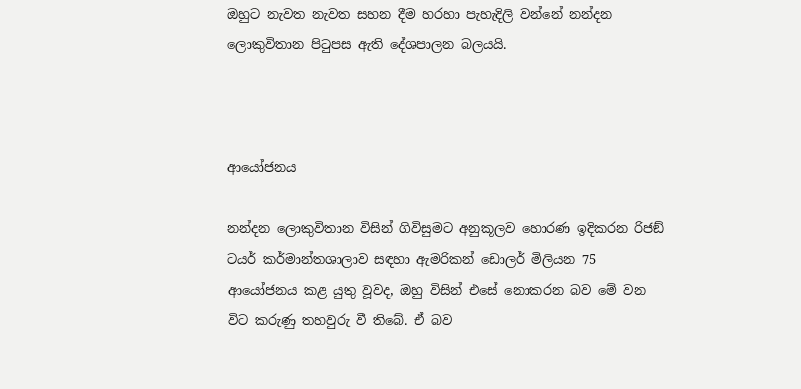ඔහුට නැවත නැවත සහන දීම හරහා පැහැදිලි වන්නේ නන්දන ලොකුවිතාන පිටුපස ඇති දේශපාලන බලයයි.



ආයෝජනය

නන්දන ලොකුවිතාන විසින් ගිවිසුමට අනුකූලව හොරණ ඉදිකරන රිජඞ් ටයර් කර්මාන්තශාලාව සඳහා ඇමරිකන් ඩොලර් මිලියන 75 ආයෝජනය කළ යුතු වූවද, ඔහු විසින් එසේ නොකරන බව මේ වන විට කරුණු තහවුරු වී තිබේ. ඒ බව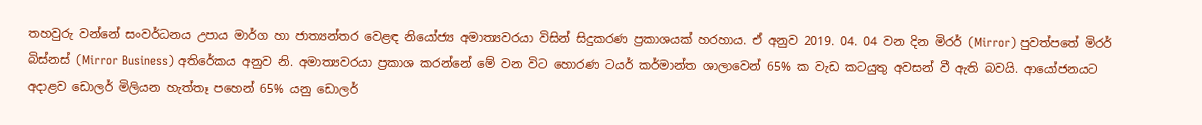තහවුරු වන්නේ සංවර්ධනය උපාය මාර්ග හා ජාත්‍යන්තර වෙළඳ නියෝජ්‍ය අමාත්‍යවරයා විසින් සිදුකරණ ප්‍රකාශයක් හරහාය. ඒ අනුව 2019. 04. 04 වන දින මිරර් (Mirror) පුවත්පතේ මිරර් බිස්නස් (Mirror Business) අතිරේකය අනුව නි. අමාත්‍යවරයා ප්‍රකාශ කරන්නේ මේ වන විට හොරණ ටයර් කර්මාන්ත ශාලාවෙන් 65% ක වැඩ කටයුතු අවසන් වී ඇති බවයි. ආයෝජනයට අදාළව ඩොලර් මිලියන හැත්තෑ පහෙන් 65% යනු ඩොලර්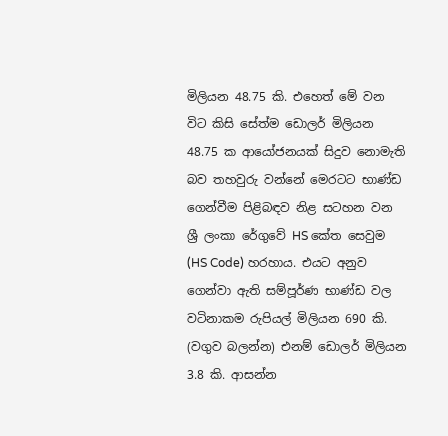මිලියන 48.75 කි. එහෙත් මේ වන විට කිසි සේත්ම ඩොලර් මිලියන 48.75 ක ආයෝජනයක් සිදුව නොමැති බව තහවුරු වන්නේ මෙරටට භාණ්ඩ ගෙන්වීම පිළිබඳව නිළ සටහන වන ශ්‍රී ලංකා රේගුවේ HS කේත සෙවුම (HS Code) හරහාය. එයට අනුව ගෙන්වා ඇති සම්පූර්ණ භාණ්ඩ වල වටිනාකම රුපියල් මිලියන 690 කි. (වගුව බලන්න) එනම් ඩොලර් මිලියන 3.8 කි. ආසන්න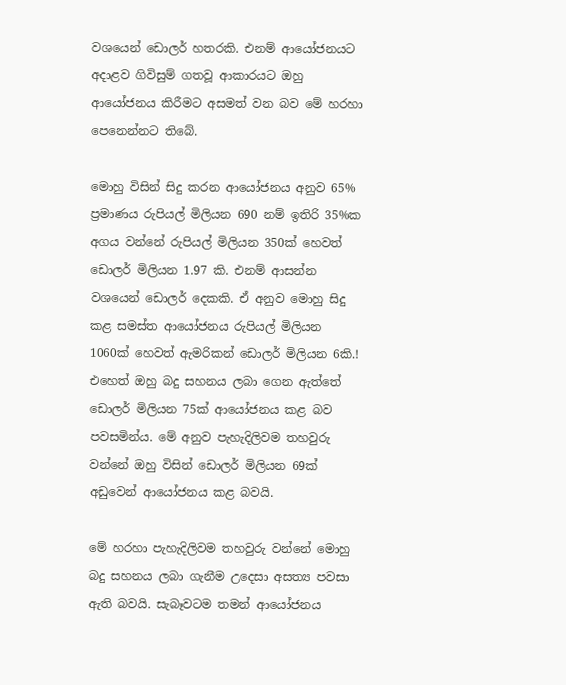වශයෙන් ඩොලර් හතරකි. එනම් ආයෝජනයට අදාළව ගිවිසුම් ගතවූ ආකාරයට ඔහු ආයෝජනය කිරීමට අසමත් වන බව මේ හරහා පෙනෙන්නට තිබේ.

මොහු විසින් සිදු කරන ආයෝජනය අනුව 65% ප්‍රමාණය රුපියල් මිලියන 690 නම් ඉතිරි 35%ක අගය වන්නේ රුපියල් මිලියන 350ක් හෙවත් ඩොලර් මිලියන 1.97 කි. එනම් ආසන්න වශයෙන් ඩොලර් දෙකකි. ඒ අනුව මොහු සිදු කළ සමස්ත ආයෝජනය රුපියල් මිලියන 1060ක් හෙවත් ඇමරිකන් ඩොලර් මිලියන 6කි.! එහෙත් ඔහු බදු සහනය ලබා ගෙන ඇත්තේ ඩොලර් මිලියන 75ක් ආයෝජනය කළ බව පවසමින්ය. මේ අනුව පැහැදිලිවම තහවුරු වන්නේ ඔහු විසින් ඩොලර් මිලියන 69ක් අඩුවෙන් ආයෝජනය කළ බවයි.

මේ හරහා පැහැදිලිවම තහවුරු වන්නේ මොහු බදු සහනය ලබා ගැනීම උදෙසා අසත්‍ය පවසා ඇති බවයි. සැබෑවටම තමන් ආයෝජනය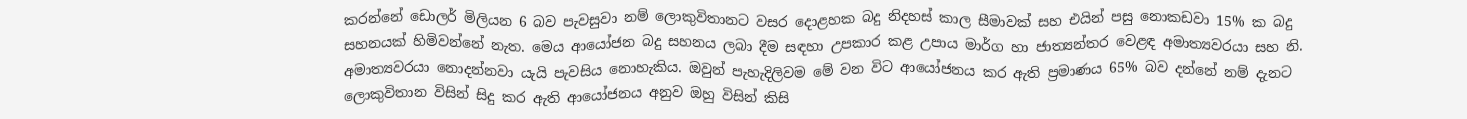කරන්නේ ඩොලර් මිලියන 6 බව පැවසුවා නම් ලොකුවිතානට වසර දොළහක බදු නිදහස් කාල සීමාවක් සහ එයින් පසු නොකඩවා 15% ක බදු සහනයක් හිමිවන්නේ නැත. මෙය ආයෝජන බදු සහනය ලබා දීම සඳහා උපකාර කළ උපාය මාර්ග හා ජාත්‍යන්තර වෙළඳ අමාත්‍යවරයා සහ නි. අමාත්‍යවරයා නොදන්නවා යැයි පැවසිය නොහැකිය. ඔවුන් පැහැදිලිවම මේ වන විට ආයෝජනය කර ඇති ප්‍රමාණය 65% බව දන්නේ නම් දැනට ලොකුවිතාන විසින් සිදු කර ඇති ආයෝජනය අනුව ඔහු විසින් කිසි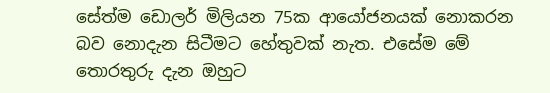සේත්ම ඩොලර් මිලියන 75ක ආයෝජනයක් නොකරන බව නොදැන සිටීමට හේතුවක් නැත. එසේම මේ තොරතුරු දැන ඔහුට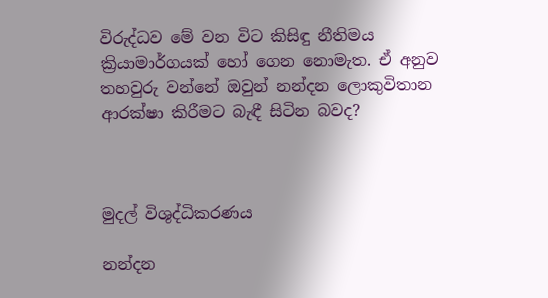විරුද්ධව මේ වන විට කිසිඳු නීතිමය ක්‍රියාමාර්ගයක් හෝ ගෙන නොමැත. ඒ අනුව තහවුරු වන්නේ ඔවුන් නන්දන ලොකුවිතාන ආරක්ෂා කිරීමට බැඳී සිටින බවද?



මුදල් විශුද්ධිකරණය

නන්දන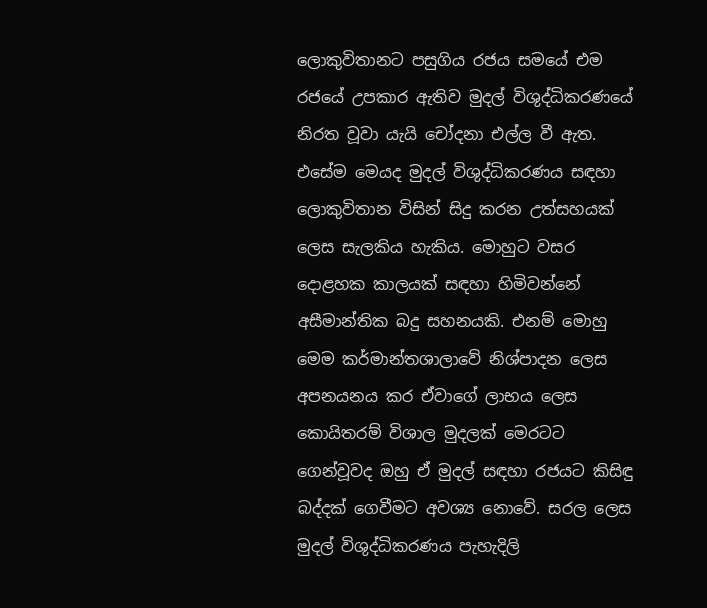ලොකුවිතානට පසුගිය රජය සමයේ එම රජයේ උපකාර ඇතිව මුදල් විශුද්ධිකරණයේ නිරත වූවා යැයි චෝදනා එල්ල වී ඇත. එසේම මෙයද මුදල් විශුද්ධිකරණය සඳහා ලොකුවිතාන විසින් සිදු කරන උත්සහයක් ලෙස සැලකිය හැකිය. මොහුට වසර දොළහක කාලයක් සඳහා හිමිවන්නේ අසීමාන්තික බදු සහනයකි. එනම් මොහු මෙම කර්මාන්තශාලාවේ නිශ්පාදන ලෙස අපනයනය කර ඒවාගේ ලාභය ලෙස කොයිතරම් විශාල මුදලක් මෙරටට ගෙන්වූවද ඔහු ඒ මුදල් සඳහා රජයට කිසිඳු බද්දක් ගෙවීමට අවශ්‍ය නොවේ. සරල ලෙස මුදල් විශුද්ධිකරණය පැහැදිලි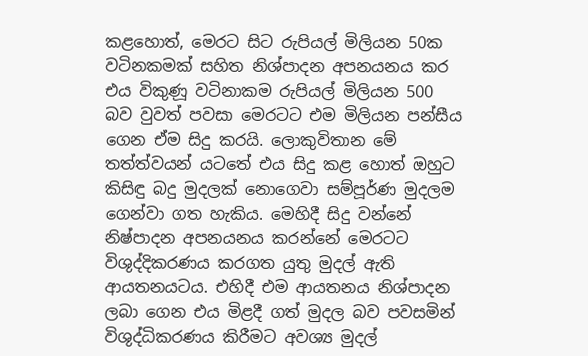කළහොත්, මෙරට සිට රුපියල් මිලියන 50ක වටිනකමක් සහිත නිශ්පාදන අපනයනය කර එය විකුණූ වටිනාකම රුපියල් මිලියන 500 බව වුවත් පවසා මෙරටට එම මිලියන පන්සීය ගෙන ඒම සිදු කරයි. ලොකුවිතාන මේ තත්ත්වයන් යටතේ එය සිදු කළ හොත් ඔහුට කිසිඳු බදු මුදලක් නොගෙවා සම්පූර්ණ මුදලම ගෙන්වා ගත හැකිය. මෙහිදී සිදු වන්නේ නිෂ්පාදන අපනයනය කරන්නේ මෙරටට විශුද්දිකරණය කරගත යුතු මුදල් ඇති ආයතනයටය. එහිදී එම ආයතනය නිශ්පාදන ලබා ගෙන එය මිළදී ගත් මුදල බව පවසමින් විශුද්ධිකරණය කිරීමට අවශ්‍ය මුදල්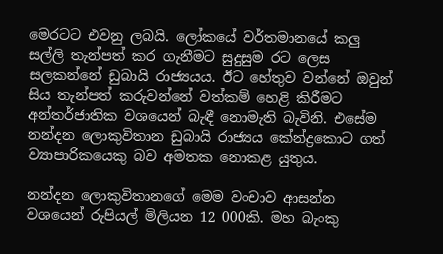මෙරටට එවනු ලබයි. ලෝකයේ වර්තමානයේ කලු සල්ලි තැන්පත් කර ගැනීමට සුදුසුම රට ලෙස සලකන්නේ ඩුබායි රාජ්‍යයය. ඊට හේතුව වන්නේ ඔවුන් සිය තැන්පත් කරුවන්නේ වත්කම් හෙළි කිරීමට අන්තර්ජාතික වශයෙන් බැඳී නොමැති බැවිනි. එසේම නන්දන ලොකුවිතාන ඩුබායි රාජ්‍යය කේන්ද්‍රකොට ගත් ව්‍යාපාරිකයෙකු බව අමතක නොකළ යුතුය.

නන්දන ලොකුවිතානගේ මෙම වංචාව ආසන්න වශයෙන් රුපියල් මිලියන 12 000කි. මහ බැංකු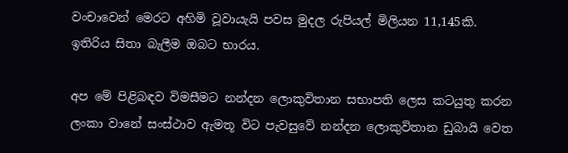වංචාවෙන් මෙරට අහිමි වූවායැයි පවස මුදල රුපියල් මිලියන 11,145කි. ඉතිරිය සිතා බැලීම ඔබට භාරය.

අප මේ පිළිබඳව විමසීමට නන්දන ලොකුවිතාන සභාපති ලෙස කටයුතු කරන ලංකා වානේ සංස්ථාව ඇමතූ විට පැවසුවේ නන්දන ලොකුවිතාන ඩුබායි වෙත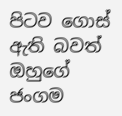පිටව ගොස් ඇති බවත් ඔහුගේ ජංගම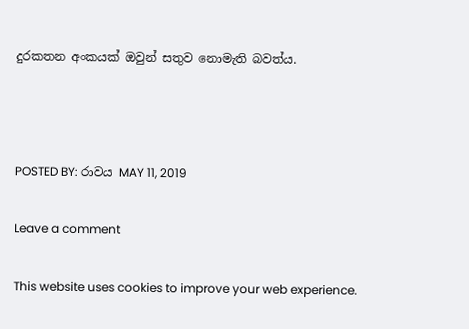දුරකතන අංකයක් ඔවුන් සතුව නොමැති බවත්ය.



POSTED BY: රාවය MAY 11, 2019

Leave a comment

This website uses cookies to improve your web experience.